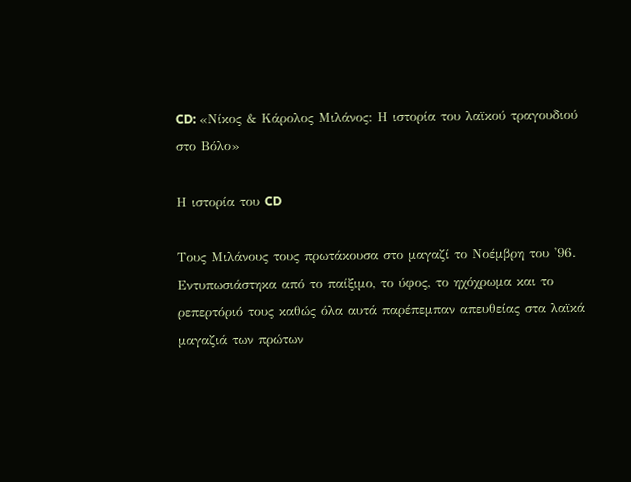CD: «Νίκος & Kάρολος Μιλάνος: Η ιστορία του λαϊκού τραγουδιού στο Βόλο»

Η ιστορία του CD

Τους Μιλάνους τους πρωτάκουσα στο μαγαζί το Νοέμβρη του '96. Εντυπωσιάστηκα από το παίξιμο, το ύφος, το ηχόχρωμα και το ρεπερτόριό τους καθώς όλα αυτά παρέπεμπαν απευθείας στα λαϊκά μαγαζιά των πρώτων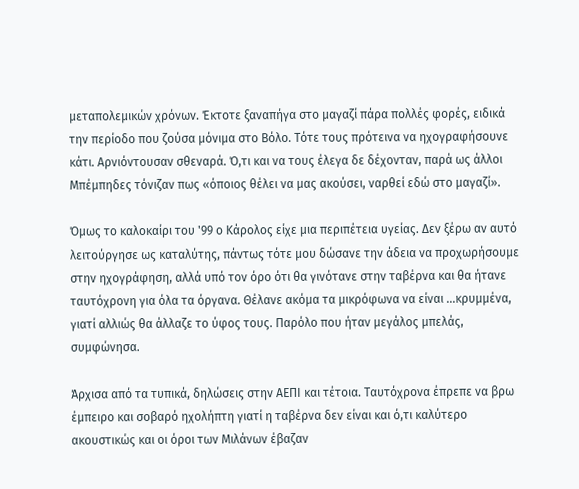μεταπολεμικών χρόνων. Έκτοτε ξαναπήγα στο μαγαζί πάρα πολλές φορές, ειδικά την περίοδο που ζούσα μόνιμα στο Βόλο. Τότε τους πρότεινα να ηχογραφήσουνε κάτι. Αρνιόντουσαν σθεναρά. Ό,τι και να τους έλεγα δε δέχονταν, παρά ως άλλοι Μπέμπηδες τόνιζαν πως «όποιος θέλει να μας ακούσει, ναρθεί εδώ στο μαγαζί».

Όμως το καλοκαίρι του '99 ο Κάρολος είχε μια περιπέτεια υγείας. Δεν ξέρω αν αυτό λειτούργησε ως καταλύτης, πάντως τότε μου δώσανε την άδεια να προχωρήσουμε στην ηχογράφηση, αλλά υπό τον όρο ότι θα γινότανε στην ταβέρνα και θα ήτανε ταυτόχρονη για όλα τα όργανα. Θέλανε ακόμα τα μικρόφωνα να είναι ...κρυμμένα, γιατί αλλιώς θα άλλαζε το ύφος τους. Παρόλο που ήταν μεγάλος μπελάς, συμφώνησα.

Άρχισα από τα τυπικά, δηλώσεις στην ΑΕΠΙ και τέτοια. Ταυτόχρονα έπρεπε να βρω έμπειρο και σοβαρό ηχολήπτη γιατί η ταβέρνα δεν είναι και ό,τι καλύτερο ακουστικώς και οι όροι των Μιλάνων έβαζαν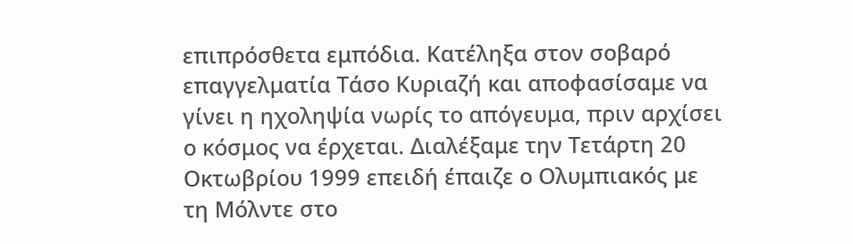επιπρόσθετα εμπόδια. Κατέληξα στον σοβαρό επαγγελματία Τάσο Κυριαζή και αποφασίσαμε να γίνει η ηχοληψία νωρίς το απόγευμα, πριν αρχίσει ο κόσμος να έρχεται. Διαλέξαμε την Τετάρτη 20 Οκτωβρίου 1999 επειδή έπαιζε ο Ολυμπιακός με τη Μόλντε στο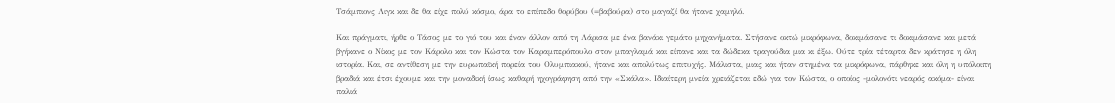Τσάμπιονς Λιγκ και δε θα είχε πολύ κόσμο, άρα το επίπεδο θορύβου (=βαβούρα) στο μαγαζί θα ήτανε χαμηλό.

Και πράγματι, ήρθε ο Τάσος με το γιό του και έναν άλλον από τη Λάρισα με ένα βανάκι γεμάτο μηχανήματα. Στήσανε οκτώ μικρόφωνα, δοκιμάσανε τι δοκιμάσανε και μετά βγήκανε ο Νίκος με τον Κάρολο και τον Κώστα τον Καραμπερόπουλο στον μπαγλαμά και είπανε και τα δώδεκα τραγούδια μια κι έξω. Ούτε τρία τέταρτα δεν κράτησε η όλη ιστορία. Και, σε αντίθεση με την ευρωπαϊκή πορεία του Ολυμπιακού, ήτανε και απολύτως επιτυχής. Μάλιστα, μιας και ήταν στημένα τα μικρόφωνα, πάρθηκε και όλη η υπόλοιπη βραδιά και έτσι έχουμε και την μοναδική ίσως καθαρή ηχογράφηση από την «Σκάλα». Ιδιαίτερη μνεία χρειάζεται εδώ για τον Κώστα, ο οποίος -μολονότι νεαρός ακόμα- είναι παλιά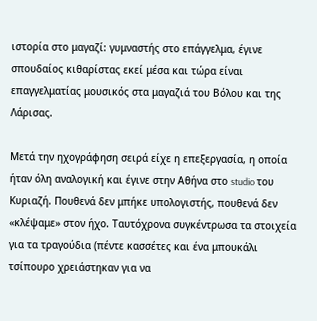ιστορία στο μαγαζί: γυμναστής στο επάγγελμα, έγινε σπουδαίος κιθαρίστας εκεί μέσα και τώρα είναι επαγγελματίας μουσικός στα μαγαζιά του Βόλου και της Λάρισας.

Μετά την ηχογράφηση σειρά είχε η επεξεργασία, η οποία ήταν όλη αναλογική και έγινε στην Αθήνα στο studio του Κυριαζή. Πουθενά δεν μπήκε υπολογιστής, πουθενά δεν «κλέψαμε» στον ήχο. Ταυτόχρονα συγκέντρωσα τα στοιχεία για τα τραγούδια (πέντε κασσέτες και ένα μπουκάλι τσίπουρο χρειάστηκαν για να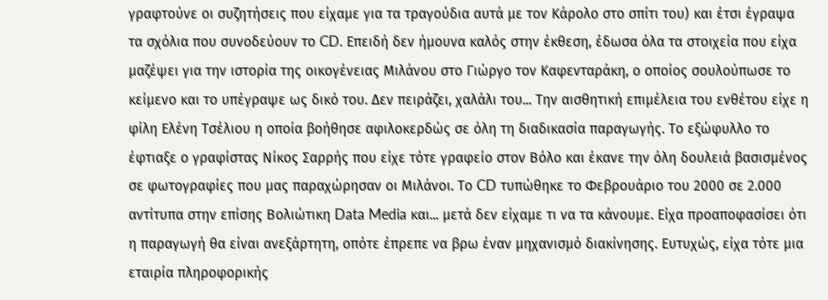γραφτούνε οι συζητήσεις που είχαμε για τα τραγούδια αυτά με τον Κάρολο στο σπίτι του) και έτσι έγραψα τα σχόλια που συνοδεύουν το CD. Επειδή δεν ήμουνα καλός στην έκθεση, έδωσα όλα τα στοιχεία που είχα μαζέψει για την ιστορία της οικογένειας Μιλάνου στο Γιώργο τον Καφενταράκη, ο οποίος σουλούπωσε το κείμενο και το υπέγραψε ως δικό του. Δεν πειράζει, χαλάλι του... Την αισθητική επιμέλεια του ενθέτου είχε η φίλη Ελένη Τσέλιου η οποία βοήθησε αφιλοκερδώς σε όλη τη διαδικασία παραγωγής. Το εξώφυλλο το έφτιαξε ο γραφίστας Νίκος Σαρρής που είχε τότε γραφείο στον Βόλο και έκανε την όλη δουλειά βασισμένος σε φωτογραφίες που μας παραχώρησαν οι Μιλάνοι. Το CD τυπώθηκε το Φεβρουάριο του 2000 σε 2.000 αντίτυπα στην επίσης Βολιώτικη Data Media και... μετά δεν είχαμε τι να τα κάνουμε. Είχα προαποφασίσει ότι η παραγωγή θα είναι ανεξάρτητη, οπότε έπρεπε να βρω έναν μηχανισμό διακίνησης. Ευτυχώς, είχα τότε μια εταιρία πληροφορικής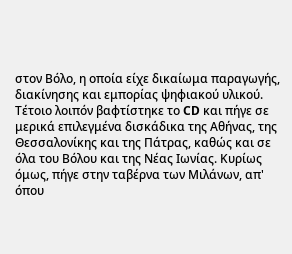στον Βόλο, η οποία είχε δικαίωμα παραγωγής, διακίνησης και εμπορίας ψηφιακού υλικού. Τέτοιο λοιπόν βαφτίστηκε το CD και πήγε σε μερικά επιλεγμένα δισκάδικα της Αθήνας, της Θεσσαλονίκης και της Πάτρας, καθώς και σε όλα του Βόλου και της Νέας Ιωνίας. Κυρίως όμως, πήγε στην ταβέρνα των Μιλάνων, απ' όπου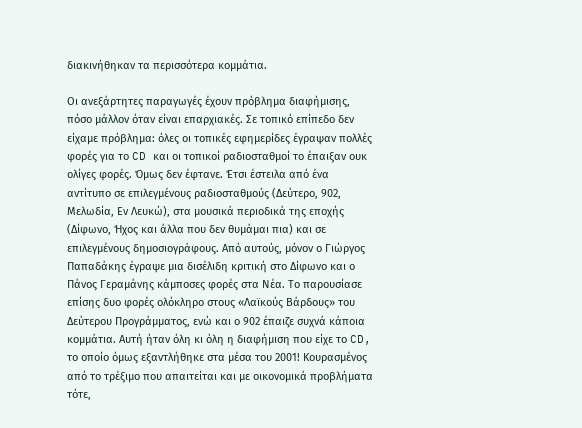διακινήθηκαν τα περισσότερα κομμάτια.

Οι ανεξάρτητες παραγωγές έχουν πρόβλημα διαφήμισης, πόσο μάλλον όταν είναι επαρχιακές. Σε τοπικό επίπεδο δεν είχαμε πρόβλημα: όλες οι τοπικές εφημερίδες έγραψαν πολλές φορές για το CD και οι τοπικοί ραδιοσταθμοί το έπαιξαν ουκ ολίγες φορές. Όμως δεν έφτανε. Έτσι έστειλα από ένα αντίτυπο σε επιλεγμένους ραδιοσταθμούς (Δεύτερο, 902, Μελωδία, Εν Λευκώ), στα μουσικά περιοδικά της εποχής (Δίφωνο, Ήχος και άλλα που δεν θυμάμαι πια) και σε επιλεγμένους δημοσιογράφους. Από αυτούς, μόνον ο Γιώργος Παπαδάκης έγραψε μια δισέλιδη κριτική στο Δίφωνο και ο Πάνος Γεραμάνης κάμποσες φορές στα Νέα. Το παρουσίασε επίσης δυο φορές ολόκληρο στους «Λαϊκούς Βάρδους» του Δεύτερου Προγράμματος, ενώ και ο 902 έπαιζε συχνά κάποια κομμάτια. Αυτή ήταν όλη κι όλη η διαφήμιση που είχε το CD, το οποίο όμως εξαντλήθηκε στα μέσα του 2001! Κουρασμένος από το τρέξιμο που απαιτείται και με οικονομικά προβλήματα τότε,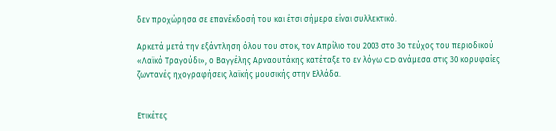δεν προχώρησα σε επανέκδοσή του και έτσι σήμερα είναι συλλεκτικό.

Αρκετά μετά την εξάντληση όλου του στοκ, τον Απρίλιο του 2003 στο 3ο τεύχος του περιοδικού «Λαϊκό Τραγούδι», ο Βαγγέλης Αρναουτάκης κατέταξε το εν λόγω CD ανάμεσα στις 30 κορυφαίες ζωντανές ηχογραφήσεις λαϊκής μουσικής στην Ελλάδα.


Ετικέτες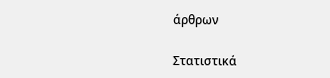άρθρων

Στατιστικά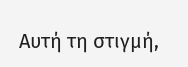Αυτή τη στιγμή,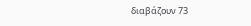διαβάζουν 73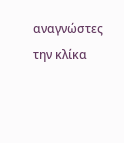αναγνώστες την κλίκα